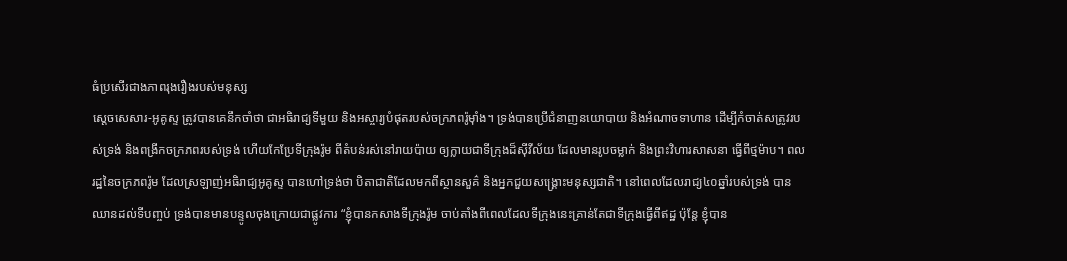ធំប្រសើរជាងភាពរុងរឿងរបស់មនុស្ស
ស្តេចសេសារ-អូគូស្ទ ត្រូវបានគេនឹកចាំថា ជាអធិរាជ្យទីមួយ និងអស្ចារ្យបំផុតរបស់ចក្រភពរ៉ូម៉ាំង។ ទ្រង់បានប្រើជំនាញនយោបាយ និងអំណាចទាហាន ដើម្បីកំចាត់សត្រូវរបស់ទ្រង់ និងពង្រីកចក្រភពរបស់ទ្រង់ ហើយកែប្រែទីក្រុងរ៉ូម ពីតំបន់រស់នៅរាយប៉ាយ ឲ្យក្លាយជាទីក្រុងដ៏ស៊ីវីល័យ ដែលមានរូបចម្លាក់ និងព្រះវិហារសាសនា ធ្វើពីថ្មម៉ាប។ ពលរដ្ឋនៃចក្រភពរ៉ូម ដែលស្រឡាញ់អធិរាជ្យអូគូស្ទ បានហៅទ្រង់ថា បិតាជាតិដែលមកពីស្ថានសួគ៌ និងអ្នកជួយសង្រ្គោះមនុស្សជាតិ។ នៅពេលដែលរាជ្យ៤០ឆ្នាំរបស់ទ្រង់ បានឈានដល់ទីបញ្ចប់ ទ្រង់បានមានបន្ទូលចុងក្រោយជាផ្លូវការ “ខ្ញុំបានកសាងទីក្រុងរ៉ូម ចាប់តាំងពីពេលដែលទីក្រុងនេះគ្រាន់តែជាទីក្រុងធ្វើពីឥដ្ឋ ប៉ុន្តែ ខ្ញុំបាន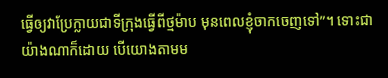ធ្វើឲ្យវាប្រែក្លាយជាទីក្រុងធ្វើពីថ្មម៉ាប មុនពេលខ្ញុំចាកចេញទៅ”។ ទោះជាយ៉ាងណាក៏ដោយ បើយោងតាមម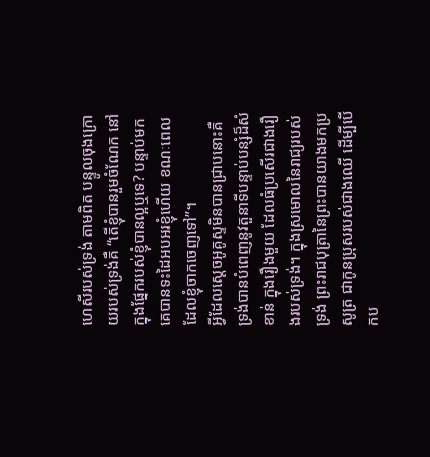ហេសីរបស់ទ្រង់ តាមពិត បន្ទូលចុងក្រោយរបស់ទ្រង់គឺ “តើខ្ញុំបានរួមចំណែក នៅក្នុងផ្នែករបស់ខ្ញុំបានល្អឬទេ? បន្ទាប់មក គេបានទះដៃអបអរខ្ញុំហើយ ខណៈពេលដែលខ្ញុំចាកចេញទៅ”។
អ្វីដែលស្តេចអូគូស្ទមិនបានជ្រាបនោះគឺ ទ្រង់បានបំពេញនូវតួនាទីបន្ទាប់បន្សំដ៏សំខាន់ ក្នុងរឿងមួយ ដែលធំប្រសើរជាងរឿងរបស់ទ្រង់។ ក្នុងស្រមោលនៃរាជ្យរបស់ទ្រង់ ព្រះរាជបុត្រានៃព្រះបានយាងមកប្រសូត្រ ជាកូនប្រុសរបស់ជាងឈើ ដើម្បីបើកប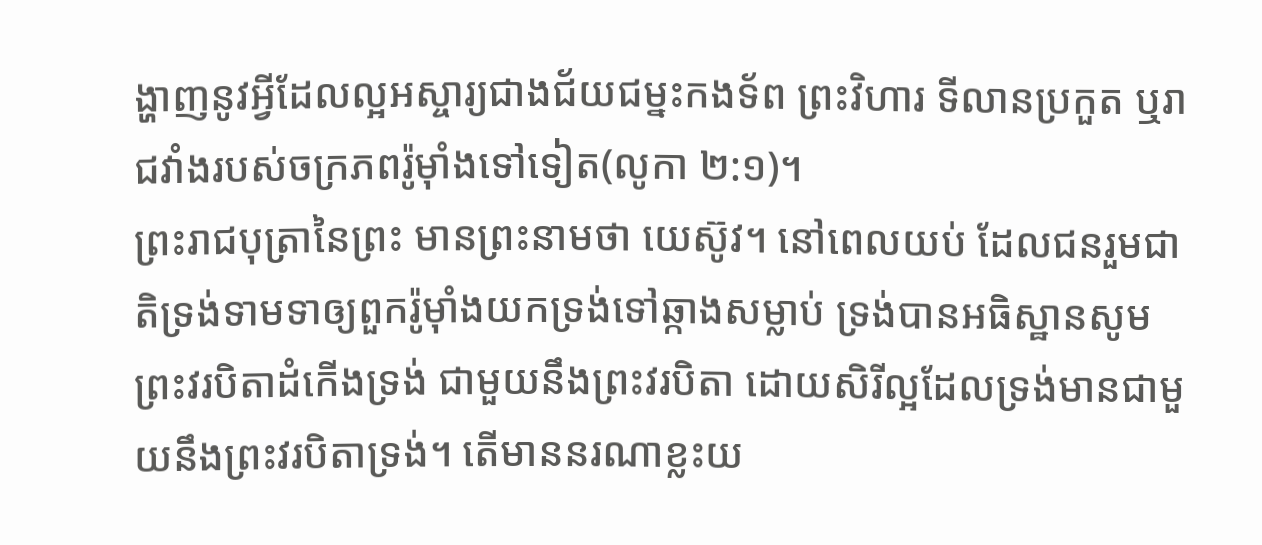ង្ហាញនូវអ្វីដែលល្អអស្ចារ្យជាងជ័យជម្នះកងទ័ព ព្រះវិហារ ទីលានប្រកួត ឬរាជវាំងរបស់ចក្រភពរ៉ូម៉ាំងទៅទៀត(លូកា ២:១)។
ព្រះរាជបុត្រានៃព្រះ មានព្រះនាមថា យេស៊ូវ។ នៅពេលយប់ ដែលជនរួមជាតិទ្រង់ទាមទាឲ្យពួករ៉ូម៉ាំងយកទ្រង់ទៅឆ្កាងសម្លាប់ ទ្រង់បានអធិស្ឋានសូមព្រះវរបិតាដំកើងទ្រង់ ជាមួយនឹងព្រះវរបិតា ដោយសិរីល្អដែលទ្រង់មានជាមួយនឹងព្រះវរបិតាទ្រង់។ តើមាននរណាខ្លះយ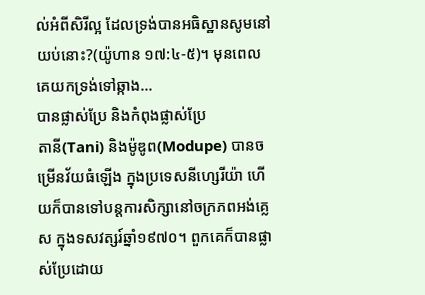ល់អំពីសិរីល្អ ដែលទ្រង់បានអធិស្ឋានសូមនៅយប់នោះ?(យ៉ូហាន ១៧:៤-៥)។ មុនពេលគេយកទ្រង់ទៅឆ្កាង…
បានផ្លាស់ប្រែ និងកំពុងផ្លាស់ប្រែ
តានី(Tani) និងម៉ូឌូព(Modupe) បានចម្រើនវ័យធំឡើង ក្នុងប្រទេសនីហ្សេរីយ៉ា ហើយក៏បានទៅបន្តការសិក្សានៅចក្រភពអង់គ្លេស ក្នុងទសវត្សរ៍ឆ្នាំ១៩៧០។ ពួកគេក៏បានផ្លាស់ប្រែដោយ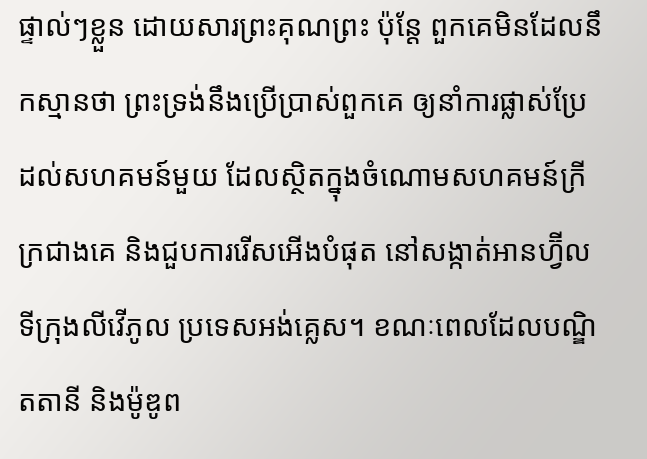ផ្ទាល់ៗខ្លួន ដោយសារព្រះគុណព្រះ ប៉ុន្តែ ពួកគេមិនដែលនឹកស្មានថា ព្រះទ្រង់នឹងប្រើប្រាស់ពួកគេ ឲ្យនាំការផ្លាស់ប្រែ ដល់សហគមន៍មួយ ដែលស្ថិតក្នុងចំណោមសហគមន៍ក្រីក្រជាងគេ និងជួបការរើសអើងបំផុត នៅសង្កាត់អានហ្វ៊ីល ទីក្រុងលីវើភូល ប្រទេសអង់គ្លេស។ ខណៈពេលដែលបណ្ឌិតតានី និងម៉ូឌូព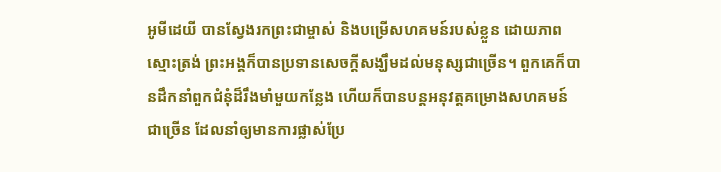អូមីដេយី បានស្វែងរកព្រះជាម្ចាស់ និងបម្រើសហគមន៍របស់ខ្លួន ដោយភាពស្មោះត្រង់ ព្រះអង្គក៏បានប្រទានសេចក្តីសង្ឃឹមដល់មនុស្សជាច្រើន។ ពួកគេក៏បានដឹកនាំពួកជំនុំដ៏រឹងមាំមួយកន្លែង ហើយក៏បានបន្តអនុវត្តគម្រោងសហគមន៍ជាច្រើន ដែលនាំឲ្យមានការផ្លាស់ប្រែ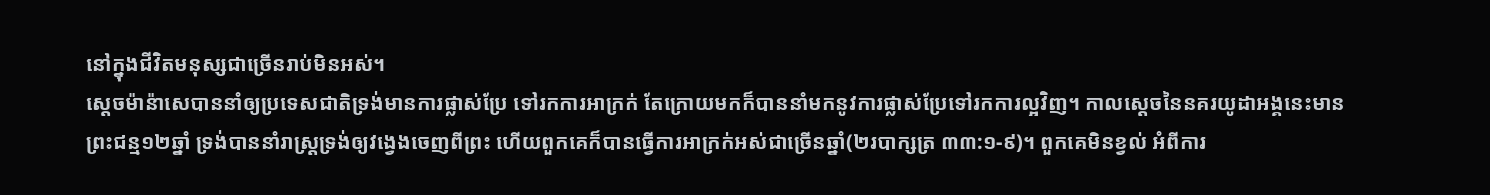នៅក្នុងជីវិតមនុស្សជាច្រើនរាប់មិនអស់។
ស្តេចម៉ាន៉ាសេបាននាំឲ្យប្រទេសជាតិទ្រង់មានការផ្លាស់ប្រែ ទៅរកការអាក្រក់ តែក្រោយមកក៏បាននាំមកនូវការផ្លាស់ប្រែទៅរកការល្អវិញ។ កាលស្តេចនៃនគរយូដាអង្គនេះមានព្រះជន្ម១២ឆ្នាំ ទ្រង់បាននាំរាស្រ្តទ្រង់ឲ្យវង្វេងចេញពីព្រះ ហើយពួកគេក៏បានធ្វើការអាក្រក់អស់ជាច្រើនឆ្នាំ(២របាក្សត្រ ៣៣:១-៩)។ ពួកគេមិនខ្វល់ អំពីការ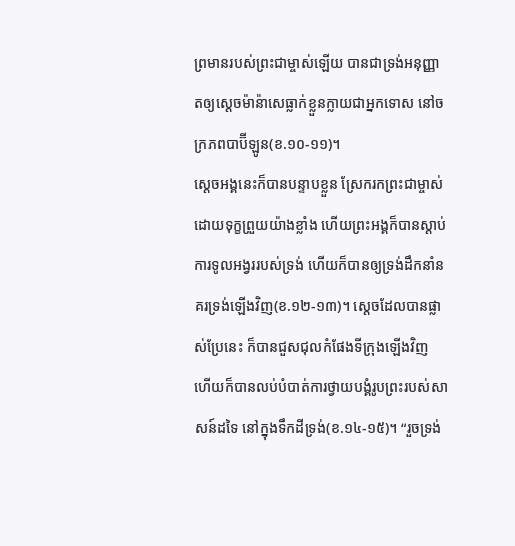ព្រមានរបស់ព្រះជាម្ចាស់ឡើយ បានជាទ្រង់អនុញ្ញាតឲ្យស្តេចម៉ាន៉ាសេធ្លាក់ខ្លួនក្លាយជាអ្នកទោស នៅចក្រភពបាប៊ីឡូន(ខ.១០-១១)។
ស្តេចអង្គនេះក៏បានបន្ទាបខ្លួន ស្រែករកព្រះជាម្ចាស់ ដោយទុក្ខព្រួយយ៉ាងខ្លាំង ហើយព្រះអង្គក៏បានស្តាប់ការទូលអង្វររបស់ទ្រង់ ហើយក៏បានឲ្យទ្រង់ដឹកនាំនគរទ្រង់ឡើងវិញ(ខ.១២-១៣)។ ស្តេចដែលបានផ្លាស់ប្រែនេះ ក៏បានជួសជុលកំផែងទីក្រុងឡើងវិញ ហើយក៏បានលប់បំបាត់ការថ្វាយបង្គំរូបព្រះរបស់សាសន៍ដទៃ នៅក្នុងទឹកដីទ្រង់(ខ.១៤-១៥)។ “រួចទ្រង់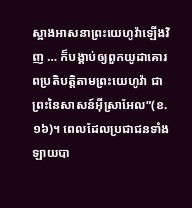ស្អាងអាសនាព្រះយេហូវ៉ាឡើងវិញ … ក៏បង្គាប់ឲ្យពួកយូដាគោរពប្រតិបត្តិតាមព្រះយេហូវ៉ា ជាព្រះនៃសាសន៍អ៊ីស្រាអែល”(ខ.១៦)។ ពេលដែលប្រជាជនទាំងឡាយបា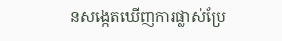នសង្កេតឃើញការផ្លាស់ប្រែ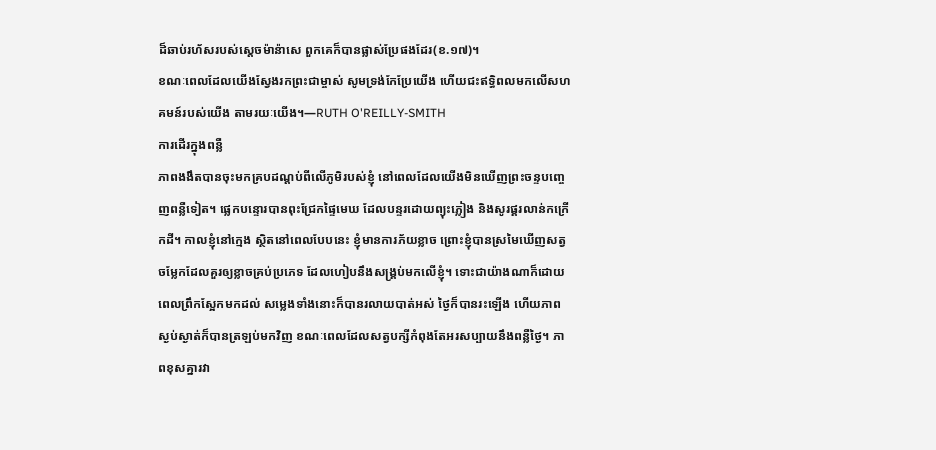ដ៏ឆាប់រហ័សរបស់ស្តេចម៉ាន៉ាសេ ពួកគេក៏បានផ្លាស់ប្រែផងដែរ(ខ.១៧)។
ខណៈពេលដែលយើងស្វែងរកព្រះជាម្ចាស់ សូមទ្រង់កែប្រែយើង ហើយជះឥទ្ធិពលមកលើសហគមន៍របស់យើង តាមរយៈយើង។—RUTH O'REILLY-SMITH
ការដើរក្នុងពន្លឺ
ភាពងងឹតបានចុះមកគ្របដណ្តប់ពីលើភូមិរបស់ខ្ញុំ នៅពេលដែលយើងមិនឃើញព្រះចន្ទបញ្ចេញពន្លឺទៀត។ ផ្លេកបន្ទោរបានពុះជ្រែកផ្ទៃមេឃ ដែលបន្ទរដោយព្យុះភ្លៀង និងសូរផ្គរលាន់កក្រើកដី។ កាលខ្ញុំនៅក្មេង ស្ថិតនៅពេលបែបនេះ ខ្ញុំមានការភ័យខ្លាច ព្រោះខ្ញុំបានស្រមៃឃើញសត្វចម្លែកដែលគួរឲ្យខ្លាចគ្រប់ប្រភេទ ដែលហៀបនឹងសង្គ្រប់មកលើខ្ញុំ។ ទោះជាយ៉ាងណាក៏ដោយ ពេលព្រឹកស្អែកមកដល់ សម្លេងទាំងនោះក៏បានរលាយបាត់អស់ ថ្ងៃក៏បានរះឡើង ហើយភាពស្ងប់ស្ងាត់ក៏បានត្រឡប់មកវិញ ខណៈពេលដែលសត្វបក្សីកំពុងតែអរសប្បាយនឹងពន្លឺថ្ងៃ។ ភាពខុសគ្នារវា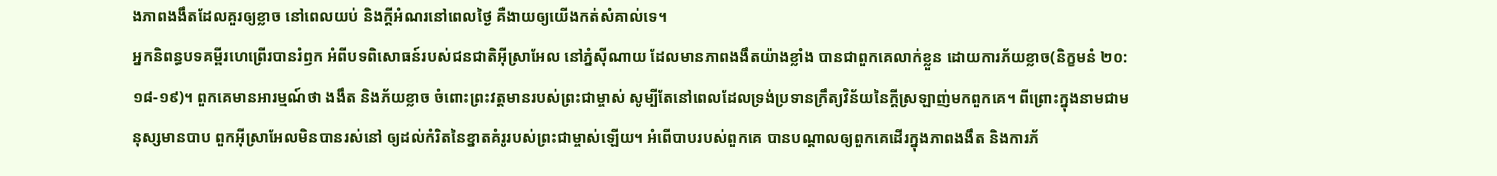ងភាពងងឹតដែលគួរឲ្យខ្លាច នៅពេលយប់ និងក្តីអំណរនៅពេលថ្ងៃ គឺងាយឲ្យយើងកត់សំគាល់ទេ។
អ្នកនិពន្ធបទគម្ពីរហេព្រើរបានរំឭក អំពីបទពិសោធន៍របស់ជនជាតិអ៊ីស្រាអែល នៅភ្នំស៊ីណាយ ដែលមានភាពងងឹតយ៉ាងខ្លាំង បានជាពួកគេលាក់ខ្លួន ដោយការភ័យខ្លាច(និក្ខមនំ ២០:១៨-១៩)។ ពួកគេមានអារម្មណ៍ថា ងងឹត និងភ័យខ្លាច ចំពោះព្រះវត្តមានរបស់ព្រះជាម្ចាស់ សូម្បីតែនៅពេលដែលទ្រង់ប្រទានក្រឹត្យវិន័យនៃក្តីស្រឡាញ់មកពួកគេ។ ពីព្រោះក្នុងនាមជាមនុស្សមានបាប ពួកអ៊ីស្រាអែលមិនបានរស់នៅ ឲ្យដល់កំរិតនៃខ្នាតគំរូរបស់ព្រះជាម្ចាស់ឡើយ។ អំពើបាបរបស់ពួកគេ បានបណ្តាលឲ្យពួកគេដើរក្នុងភាពងងឹត និងការភ័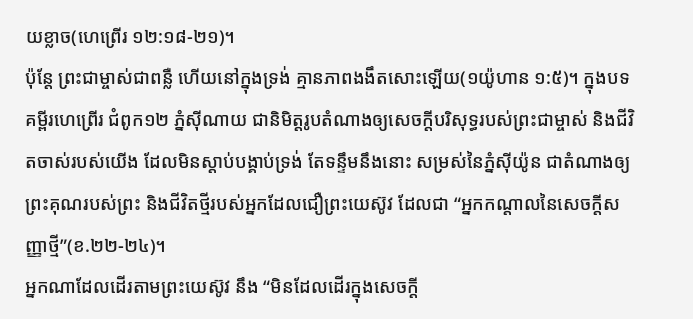យខ្លាច(ហេព្រើរ ១២:១៨-២១)។
ប៉ុន្តែ ព្រះជាម្ចាស់ជាពន្លឺ ហើយនៅក្នុងទ្រង់ គ្មានភាពងងឹតសោះឡើយ(១យ៉ូហាន ១:៥)។ ក្នុងបទគម្ពីរហេព្រើរ ជំពូក១២ ភ្នំស៊ីណាយ ជានិមិត្តរូបតំណាងឲ្យសេចក្តីបរិសុទ្ធរបស់ព្រះជាម្ចាស់ និងជីវិតចាស់របស់យើង ដែលមិនស្តាប់បង្គាប់ទ្រង់ តែទន្ទឹមនឹងនោះ សម្រស់នៃភ្នំស៊ីយ៉ូន ជាតំណាងឲ្យព្រះគុណរបស់ព្រះ និងជីវិតថ្មីរបស់អ្នកដែលជឿព្រះយេស៊ូវ ដែលជា “អ្នកកណ្តាលនៃសេចក្តីសញ្ញាថ្មី”(ខ.២២-២៤)។
អ្នកណាដែលដើរតាមព្រះយេស៊ូវ នឹង “មិនដែលដើរក្នុងសេចក្តី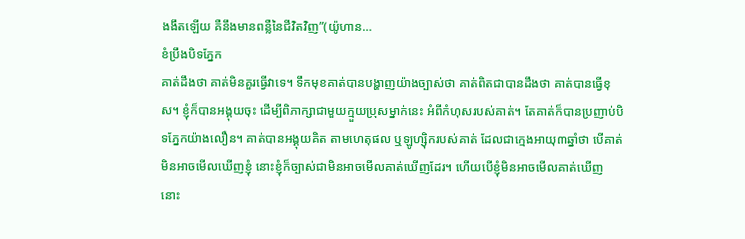ងងឹតឡើយ គឺនឹងមានពន្លឺនៃជីវិតវិញ”(យ៉ូហាន…
ខំប្រឹងបិទភ្នែក
គាត់ដឹងថា គាត់មិនគួរធ្វើវាទេ។ ទឹកមុខគាត់បានបង្ហាញយ៉ាងច្បាស់ថា គាត់ពិតជាបានដឹងថា គាត់បានធ្វើខុស។ ខ្ញុំក៏បានអង្គុយចុះ ដើម្បីពិភាក្សាជាមួយក្មួយប្រុសម្នាក់នេះ អំពីកំហុសរបស់គាត់។ តែគាត់ក៏បានប្រញាប់បិទភ្នែកយ៉ាងលឿន។ គាត់បានអង្គុយគិត តាមហេតុផល ឬឡូហ្ស៊ិករបស់គាត់ ដែលជាក្មេងអាយុ៣ឆ្នាំថា បើគាត់មិនអាចមើលឃើញខ្ញុំ នោះខ្ញុំក៏ច្បាស់ជាមិនអាចមើលគាត់ឃើញដែរ។ ហើយបើខ្ញុំមិនអាចមើលគាត់ឃើញ នោះ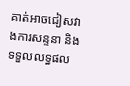គាត់អាចជៀសវាងការសន្ទនា និងទទួលលទ្ធផល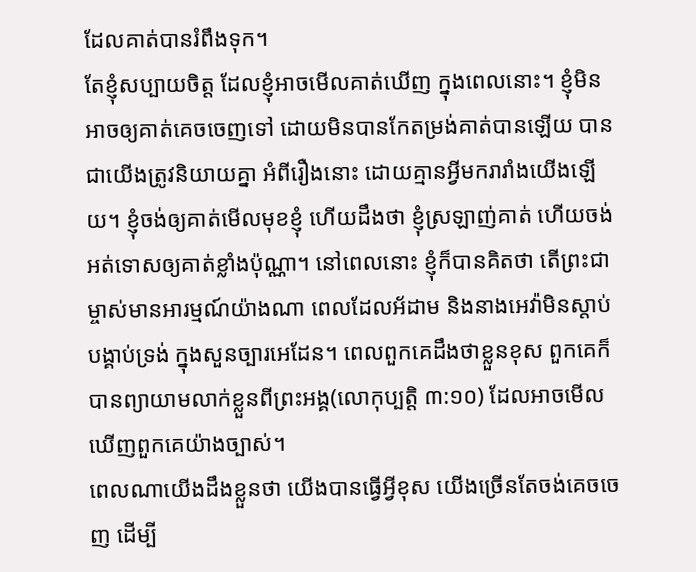ដែលគាត់បានរំពឹងទុក។
តែខ្ញុំសប្បាយចិត្ត ដែលខ្ញុំអាចមើលគាត់ឃើញ ក្នុងពេលនោះ។ ខ្ញុំមិនអាចឲ្យគាត់គេចចេញទៅ ដោយមិនបានកែតម្រង់គាត់បានឡើយ បានជាយើងត្រូវនិយាយគ្នា អំពីរឿងនោះ ដោយគ្មានអ្វីមករារាំងយើងឡើយ។ ខ្ញុំចង់ឲ្យគាត់មើលមុខខ្ញុំ ហើយដឹងថា ខ្ញុំស្រឡាញ់គាត់ ហើយចង់អត់ទោសឲ្យគាត់ខ្លាំងប៉ុណ្ណា។ នៅពេលនោះ ខ្ញុំក៏បានគិតថា តើព្រះជាម្ចាស់មានអារម្មណ៍យ៉ាងណា ពេលដែលអ័ដាម និងនាងអេវ៉ាមិនស្តាប់បង្គាប់ទ្រង់ ក្នុងសួនច្បារអេដែន។ ពេលពួកគេដឹងថាខ្លួនខុស ពួកគេក៏បានព្យាយាមលាក់ខ្លួនពីព្រះអង្គ(លោកុប្បត្តិ ៣:១០) ដែលអាចមើលឃើញពួកគេយ៉ាងច្បាស់។
ពេលណាយើងដឹងខ្លួនថា យើងបានធ្វើអ្វីខុស យើងច្រើនតែចង់គេចចេញ ដើម្បី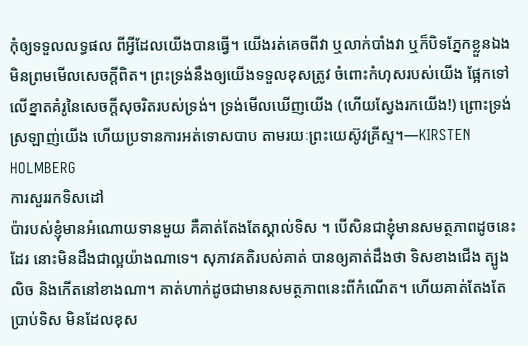កុំឲ្យទទួលលទ្ធផល ពីអ្វីដែលយើងបានធ្វើ។ យើងរត់គេចពីវា ឬលាក់បាំងវា ឬក៏បិទភ្នែកខ្លួនឯង មិនព្រមមើលសេចក្តីពិត។ ព្រះទ្រង់នឹងឲ្យយើងទទួលខុសត្រូវ ចំពោះកំហុសរបស់យើង ផ្អែកទៅលើខ្នាតគំរូនៃសេចក្តីសុចរិតរបស់ទ្រង់។ ទ្រង់មើលឃើញយើង (ហើយស្វែងរកយើង!) ព្រោះទ្រង់ស្រឡាញ់យើង ហើយប្រទានការអត់ទោសបាប តាមរយៈព្រះយេស៊ូវគ្រីស្ទ។—KIRSTEN HOLMBERG
ការសួររកទិសដៅ
ប៉ារបស់ខ្ញុំមានអំណោយទានមួយ គឺគាត់តែងតែស្គាល់ទិស ។ បើសិនជាខ្ញុំមានសមត្ថភាពដូចនេះដែរ នោះមិនដឹងជាល្អយ៉ាងណាទេ។ សុភាវគតិរបស់គាត់ បានឲ្យគាត់ដឹងថា ទិសខាងជើង ត្បូង លិច និងកើតនៅខាងណា។ គាត់ហាក់ដូចជាមានសមត្ថភាពនេះពីកំណើត។ ហើយគាត់តែងតែប្រាប់ទិស មិនដែលខុស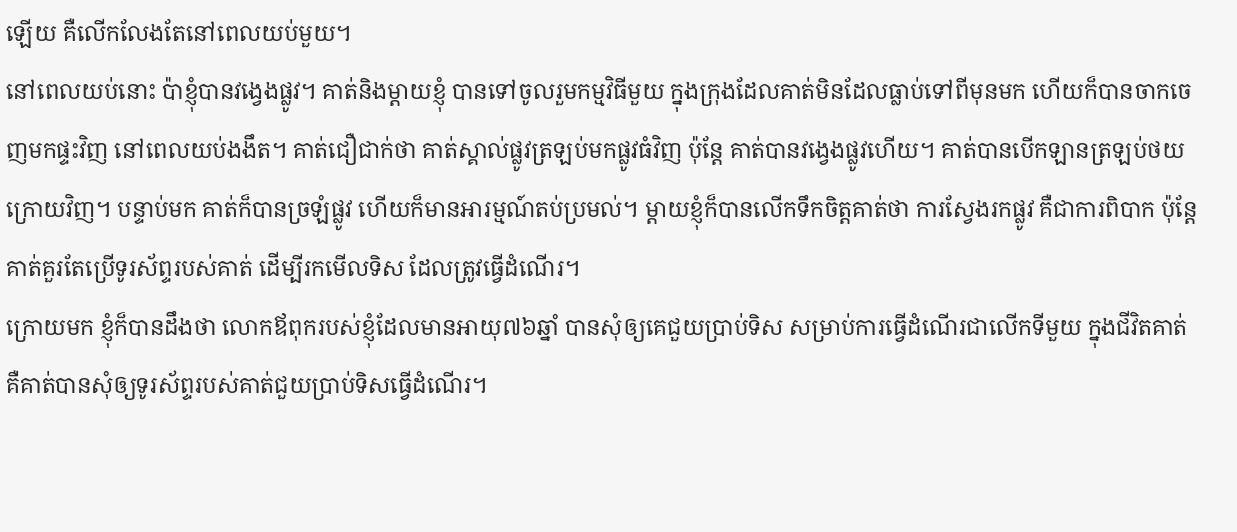ឡើយ គឺលើកលែងតែនៅពេលយប់មួយ។
នៅពេលយប់នោះ ប៉ាខ្ញុំបានវង្វេងផ្លូវ។ គាត់និងម្តាយខ្ញុំ បានទៅចូលរួមកម្មវិធីមួយ ក្នុងក្រុងដែលគាត់មិនដែលធ្លាប់ទៅពីមុនមក ហើយក៏បានចាកចេញមកផ្ទះវិញ នៅពេលយប់ងងឹត។ គាត់ជឿជាក់ថា គាត់ស្គាល់ផ្លូវត្រឡប់មកផ្លូវធំវិញ ប៉ុន្តែ គាត់បានវង្វេងផ្លូវហើយ។ គាត់បានបើកឡានត្រឡប់ថយក្រោយវិញ។ បន្ទាប់មក គាត់ក៏បានច្រឡំផ្លូវ ហើយក៏មានអារម្មណ៍តប់ប្រមល់។ ម្តាយខ្ញុំក៏បានលើកទឹកចិត្តគាត់ថា ការស្វែងរកផ្លូវ គឺជាការពិបាក ប៉ុន្តែ គាត់គួរតែប្រើទូរស័ព្ទរបស់គាត់ ដើម្បីរកមើលទិស ដែលត្រូវធ្វើដំណើរ។
ក្រោយមក ខ្ញុំក៏បានដឹងថា លោកឪពុករបស់ខ្ញុំដែលមានអាយុ៧៦ឆ្នាំ បានសុំឲ្យគេជួយប្រាប់ទិស សម្រាប់ការធ្វើដំណើរជាលើកទីមួយ ក្នុងជីវិតគាត់ គឺគាត់បានសុំឲ្យទូរស័ព្ទរបស់គាត់ជួយប្រាប់ទិសធ្វើដំណើរ។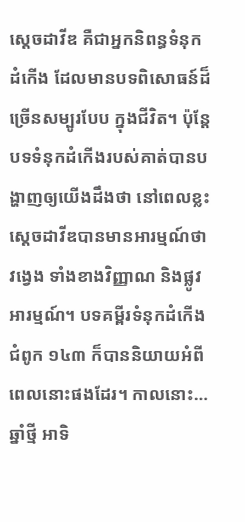ស្តេចដាវីឌ គឺជាអ្នកនិពន្ធទំនុកដំកើង ដែលមានបទពិសោធន៍ដ៏ច្រើនសម្បូរបែប ក្នុងជីវិត។ ប៉ុន្តែ បទទំនុកដំកើងរបស់គាត់បានបង្ហាញឲ្យយើងដឹងថា នៅពេលខ្លះ ស្តេចដាវីឌបានមានអារម្មណ៍ថា វង្វេង ទាំងខាងវិញ្ញាណ និងផ្លូវអារម្មណ៍។ បទគម្ពីរទំនុកដំកើង ជំពូក ១៤៣ ក៏បាននិយាយអំពីពេលនោះផងដែរ។ កាលនោះ…
ឆ្នាំថ្មី អាទិ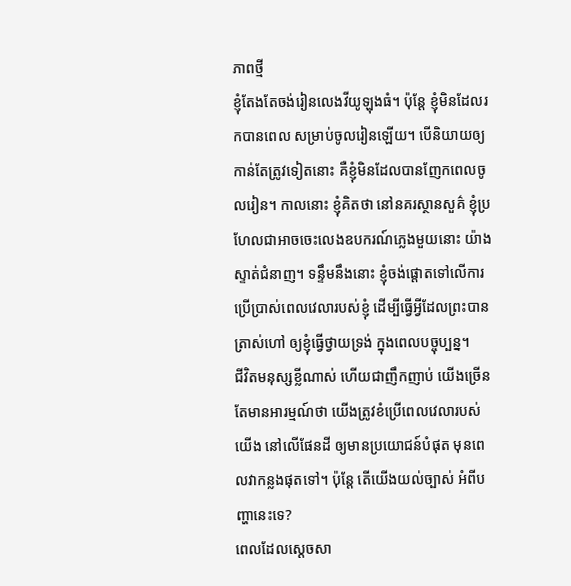ភាពថ្មី
ខ្ញុំតែងតែចង់រៀនលេងវីយូឡុងធំ។ ប៉ុន្តែ ខ្ញុំមិនដែលរកបានពេល សម្រាប់ចូលរៀនឡើយ។ បើនិយាយឲ្យកាន់តែត្រូវទៀតនោះ គឺខ្ញុំមិនដែលបានញែកពេលចូលរៀន។ កាលនោះ ខ្ញុំគិតថា នៅនគរស្ថានសួគ៌ ខ្ញុំប្រហែលជាអាចចេះលេងឧបករណ៍ភ្លេងមួយនោះ យ៉ាងស្ទាត់ជំនាញ។ ទន្ទឹមនឹងនោះ ខ្ញុំចង់ផ្តោតទៅលើការប្រើប្រាស់ពេលវេលារបស់ខ្ញុំ ដើម្បីធ្វើអ្វីដែលព្រះបានត្រាស់ហៅ ឲ្យខ្ញុំធ្វើថ្វាយទ្រង់ ក្នុងពេលបច្ចុប្បន្ន។
ជីវិតមនុស្សខ្លីណាស់ ហើយជាញឹកញាប់ យើងច្រើនតែមានអារម្មណ៍ថា យើងត្រូវខំប្រើពេលវេលារបស់យើង នៅលើផែនដី ឲ្យមានប្រយោជន៍បំផុត មុនពេលវាកន្លងផុតទៅ។ ប៉ុន្តែ តើយើងយល់ច្បាស់ អំពីបញ្ហានេះទេ?
ពេលដែលស្តេចសា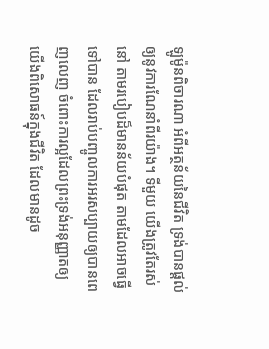ឡូម៉ូនពិចារណា អំពីអត្ថន័យនៃជីវិត ទ្រង់បានផ្តល់ឲ្យនូវការណែនាំពីរយ៉ាង។ ទីមួយ យើងត្រូវតែរស់នៅ តាមរបៀបដ៏មានន័យបំផុត តាមដែលអាចធ្វើទៅបាន ដែលរាប់បញ្ចូលការអរសប្បាយឲ្យបានពេញលេញ ចំពោះការល្អដែលព្រះទ្រង់អនុញ្ញាតឲ្យយើងពិសោធន៍ក្នុងជីវិត ដែលមានដូច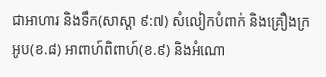ជាអាហារ និងទឹក(សាស្តា ៩:៧) សំលៀកបំពាក់ និងគ្រឿងក្រអូប(ខ.៨) អាពាហ៍ពិពាហ៍(ខ.៩) និងអំណោ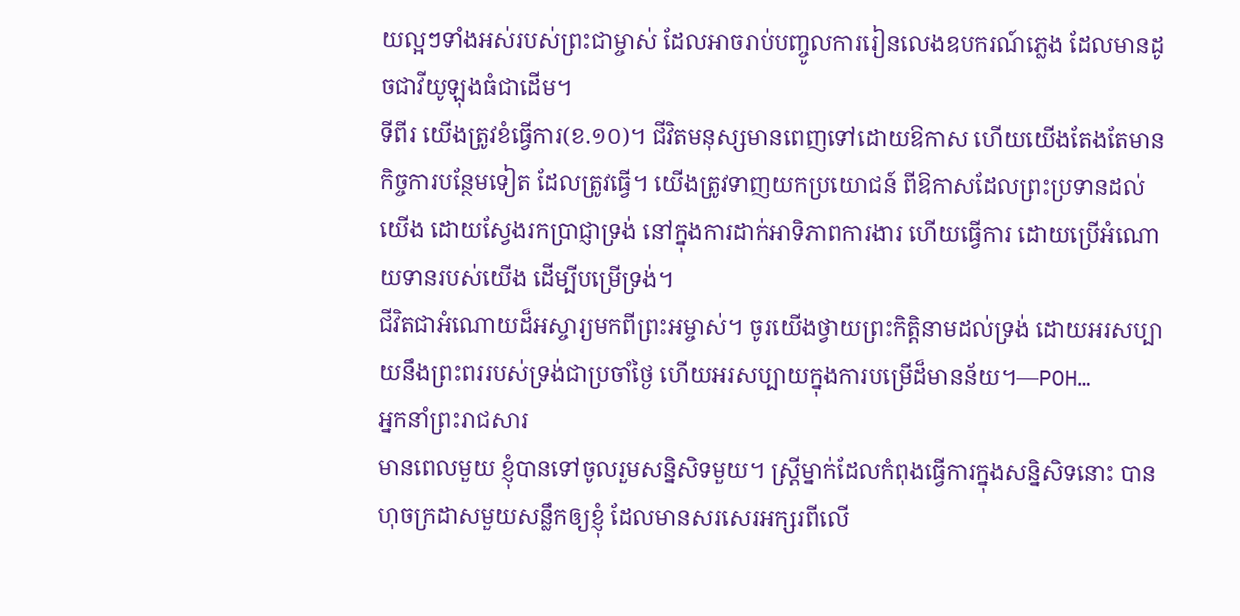យល្អៗទាំងអស់របស់ព្រះជាម្ចាស់ ដែលអាចរាប់បញ្ចូលការរៀនលេងឧបករណ៍ភ្លេង ដែលមានដូចជាវីយូឡុងធំជាដើម។
ទីពីរ យើងត្រូវខំធ្វើការ(ខ.១០)។ ជីវិតមនុស្សមានពេញទៅដោយឱកាស ហើយយើងតែងតែមានកិច្ចការបន្ថែមទៀត ដែលត្រូវធ្វើ។ យើងត្រូវទាញយកប្រយោជន៍ ពីឱកាសដែលព្រះប្រទានដល់យើង ដោយស្វែងរកប្រាជ្ញាទ្រង់ នៅក្នុងការដាក់អាទិភាពការងារ ហើយធ្វើការ ដោយប្រើអំណោយទានរបស់យើង ដើម្បីបម្រើទ្រង់។
ជីវិតជាអំណោយដ៏អស្ចារ្យមកពីព្រះអម្ចាស់។ ចូរយើងថ្វាយព្រះកិត្តិនាមដល់ទ្រង់ ដោយអរសប្បាយនឹងព្រះពររបស់ទ្រង់ជាប្រចាំថ្ងៃ ហើយអរសប្បាយក្នុងការបម្រើដ៏មានន័យ។—POH…
អ្នកនាំព្រះរាជសារ
មានពេលមួយ ខ្ញុំបានទៅចូលរួមសន្និសិទមួយ។ ស្រ្តីម្នាក់ដែលកំពុងធ្វើការក្នុងសន្និសិទនោះ បានហុចក្រដាសមួយសន្លឹកឲ្យខ្ញុំ ដែលមានសរសេរអក្សរពីលើ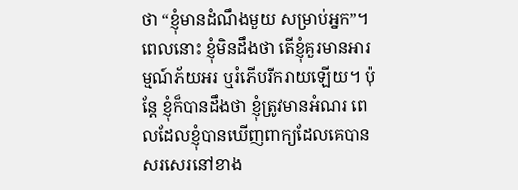ថា “ខ្ញុំមានដំណឹងមួយ សម្រាប់អ្នក”។ ពេលនោះ ខ្ញុំមិនដឹងថា តើខ្ញុំគួរមានអារម្មណ៍ភ័យអរ ឬរំភើបរីករាយឡើយ។ ប៉ុន្តែ ខ្ញុំក៏បានដឹងថា ខ្ញុំត្រូវមានអំណរ ពេលដែលខ្ញុំបានឃើញពាក្យដែលគេបានសរសេរនៅខាង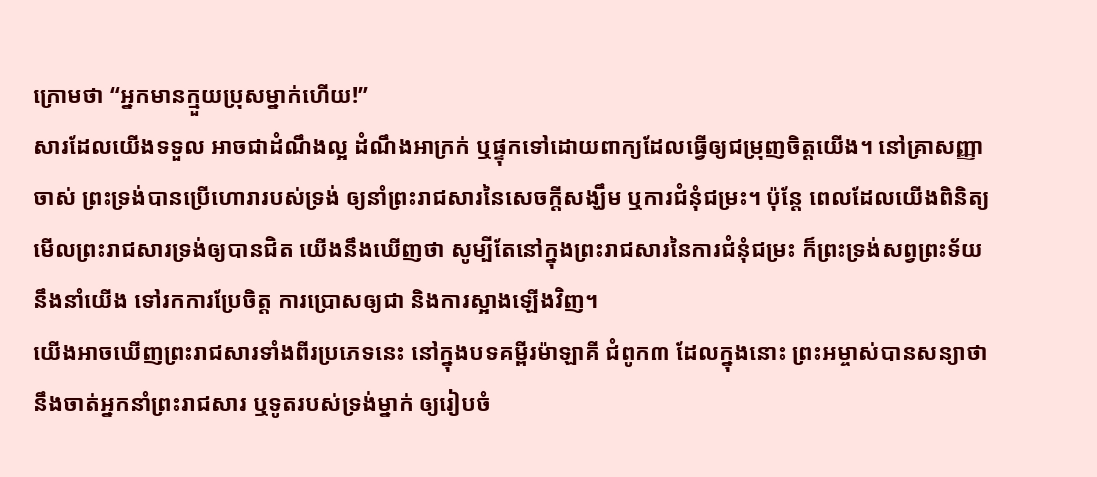ក្រោមថា “អ្នកមានក្មួយប្រុសម្នាក់ហើយ!”
សារដែលយើងទទួល អាចជាដំណឹងល្អ ដំណឹងអាក្រក់ ឬផ្ទុកទៅដោយពាក្យដែលធ្វើឲ្យជម្រុញចិត្តយើង។ នៅគ្រាសញ្ញាចាស់ ព្រះទ្រង់បានប្រើហោរារបស់ទ្រង់ ឲ្យនាំព្រះរាជសារនៃសេចក្តីសង្ឃឹម ឬការជំនុំជម្រះ។ ប៉ុន្តែ ពេលដែលយើងពិនិត្យមើលព្រះរាជសារទ្រង់ឲ្យបានជិត យើងនឹងឃើញថា សូម្បីតែនៅក្នុងព្រះរាជសារនៃការជំនុំជម្រះ ក៏ព្រះទ្រង់សព្វព្រះទ័យនឹងនាំយើង ទៅរកការប្រែចិត្ត ការប្រោសឲ្យជា និងការស្អាងឡើងវិញ។
យើងអាចឃើញព្រះរាជសារទាំងពីរប្រភេទនេះ នៅក្នុងបទគម្ពីរម៉ាឡាគី ជំពូក៣ ដែលក្នុងនោះ ព្រះអម្ចាស់បានសន្យាថា នឹងចាត់អ្នកនាំព្រះរាជសារ ឬទូតរបស់ទ្រង់ម្នាក់ ឲ្យរៀបចំ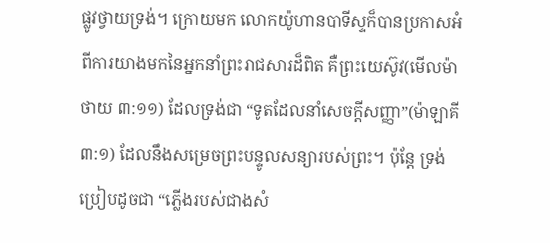ផ្លូវថ្វាយទ្រង់។ ក្រោយមក លោកយ៉ូហានបាទីស្ទក៏បានប្រកាសអំពីការយាងមកនៃអ្នកនាំព្រះរាជសារដ៏ពិត គឺព្រះយេស៊ូវ(មើលម៉ាថាយ ៣:១១) ដែលទ្រង់ជា “ទូតដែលនាំសេចក្តីសញ្ញា”(ម៉ាឡាគី ៣:១) ដែលនឹងសម្រេចព្រះបន្ទូលសន្យារបស់ព្រះ។ ប៉ុន្តែ ទ្រង់ប្រៀបដូចជា “ភ្លើងរបស់ជាងសំ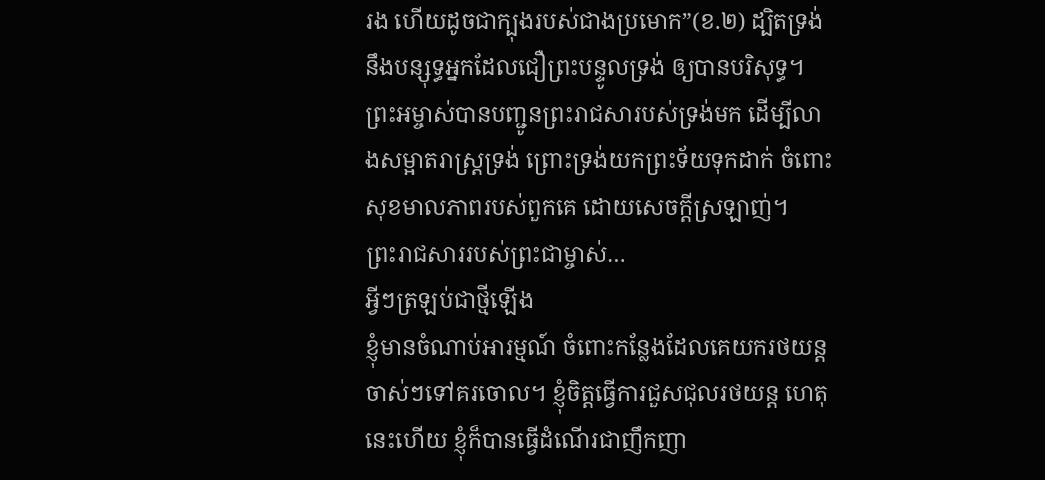រង ហើយដូចជាក្បុងរបស់ជាងប្រមោក”(ខ.២) ដ្បិតទ្រង់នឹងបន្សុទ្ធអ្នកដែលជឿព្រះបន្ទូលទ្រង់ ឲ្យបានបរិសុទ្ធ។ ព្រះអម្ចាស់បានបញ្ជូនព្រះរាជសារបស់ទ្រង់មក ដើម្បីលាងសម្អាតរាស្រ្តទ្រង់ ព្រោះទ្រង់យកព្រះទ័យទុកដាក់ ចំពោះសុខមាលភាពរបស់ពួកគេ ដោយសេចក្តីស្រឡាញ់។
ព្រះរាជសាររបស់ព្រះជាម្ចាស់…
អ្វីៗត្រឡប់ជាថ្មីឡើង
ខ្ញុំមានចំណាប់អារម្មណ៍ ចំពោះកន្លែងដែលគេយករថយន្តចាស់ៗទៅគរចោល។ ខ្ញុំចិត្តធ្វើការជួសជុលរថយន្ត ហេតុនេះហើយ ខ្ញុំក៏បានធ្វើដំណើរជាញឹកញា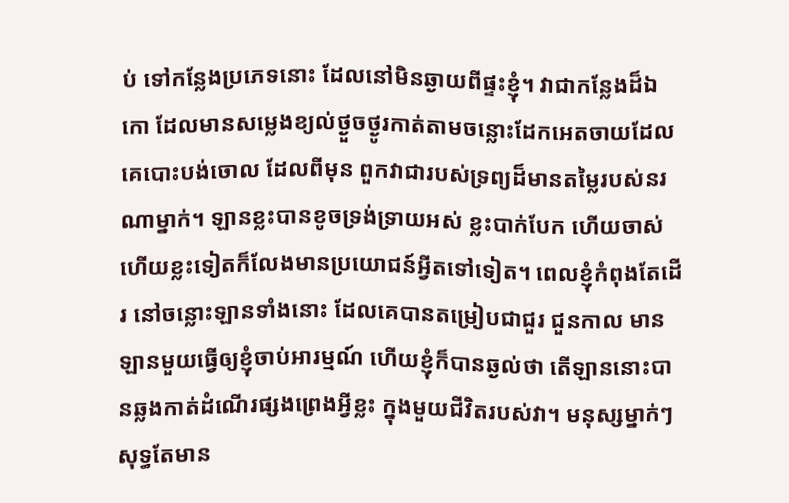ប់ ទៅកន្លែងប្រភេទនោះ ដែលនៅមិនឆ្ងាយពីផ្ទះខ្ញុំ។ វាជាកន្លែងដ៏ឯកោ ដែលមានសម្លេងខ្យល់ថ្ងួចថ្ងូរកាត់តាមចន្លោះដែកអេតចាយដែលគេបោះបង់ចោល ដែលពីមុន ពួកវាជារបស់ទ្រព្យដ៏មានតម្លៃរបស់នរណាម្នាក់។ ឡានខ្លះបានខូចទ្រង់ទ្រាយអស់ ខ្លះបាក់បែក ហើយចាស់ ហើយខ្លះទៀតក៏លែងមានប្រយោជន៍អ្វីតទៅទៀត។ ពេលខ្ញុំកំពុងតែដើរ នៅចន្លោះឡានទាំងនោះ ដែលគេបានតម្រៀបជាជួរ ជួនកាល មានឡានមួយធ្វើឲ្យខ្ញុំចាប់អារម្មណ៍ ហើយខ្ញុំក៏បានឆ្ងល់ថា តើឡាននោះបានឆ្លងកាត់ដំណើរផ្សងព្រេងអ្វីខ្លះ ក្នុងមួយជីវិតរបស់វា។ មនុស្សម្នាក់ៗសុទ្ធតែមាន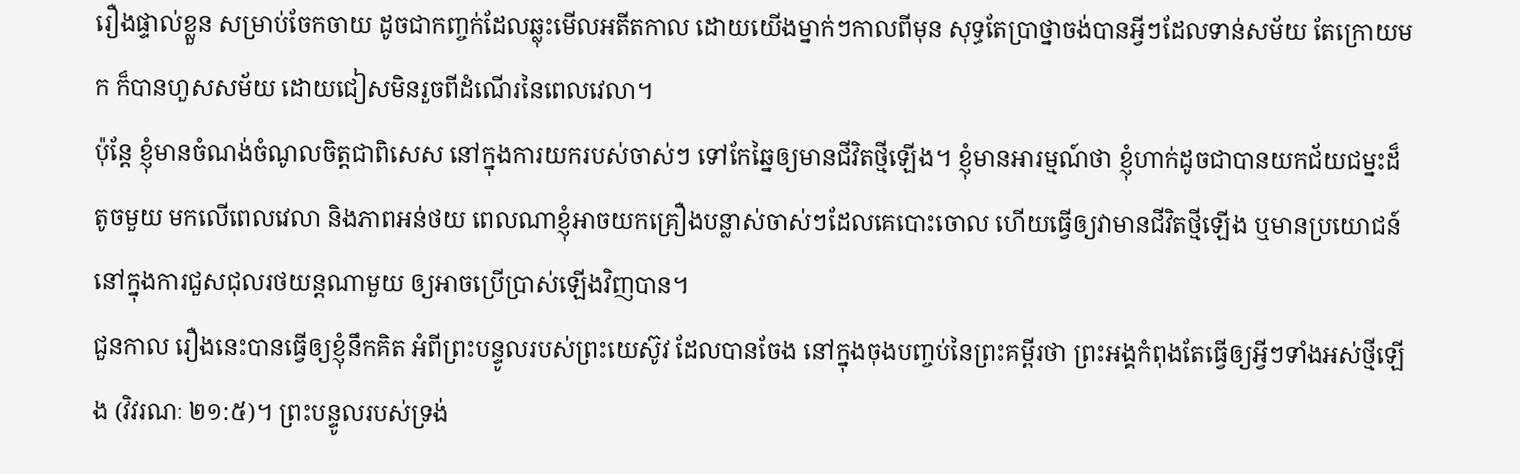រឿងផ្ទាល់ខ្លួន សម្រាប់ចែកចាយ ដូចជាកញ្ចក់ដែលឆ្លុះមើលអតីតកាល ដោយយើងម្នាក់ៗកាលពីមុន សុទ្ធតែប្រាថ្នាចង់បានអ្វីៗដែលទាន់សម័យ តែក្រោយមក ក៏បានហួសសម័យ ដោយជៀសមិនរួចពីដំណើរនៃពេលវេលា។
ប៉ុន្តែ ខ្ញុំមានចំណង់ចំណូលចិត្តជាពិសេស នៅក្នុងការយករបស់ចាស់ៗ ទៅកែឆ្នៃឲ្យមានជីវិតថ្មីឡើង។ ខ្ញុំមានអារម្មណ៍ថា ខ្ញុំហាក់ដូចជាបានយកជ័យជម្នះដ៏តូចមួយ មកលើពេលវេលា និងភាពអន់ថយ ពេលណាខ្ញុំអាចយកគ្រឿងបន្លាស់ចាស់ៗដែលគេបោះចោល ហើយធ្វើឲ្យវាមានជីវិតថ្មីឡើង ឬមានប្រយោជន៍ នៅក្នុងការជួសជុលរថយន្តណាមួយ ឲ្យអាចប្រើប្រាស់ឡើងវិញបាន។
ជួនកាល រឿងនេះបានធ្វើឲ្យខ្ញុំនឹកគិត អំពីព្រះបន្ទូលរបស់ព្រះយេស៊ូវ ដែលបានចែង នៅក្នុងចុងបញ្ចប់នៃព្រះគម្ពីរថា ព្រះអង្គកំពុងតែធ្វើឲ្យអ្វីៗទាំងអស់ថ្មីឡើង (វិវរណៈ ២១:៥)។ ព្រះបន្ទូលរបស់ទ្រង់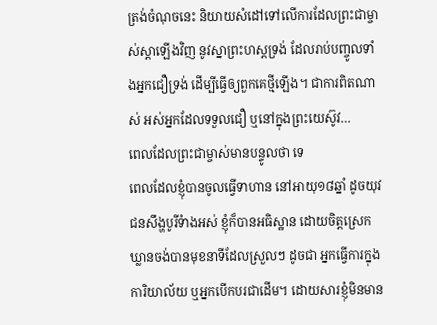ត្រង់ចំណុចនេះ និយាយសំដៅទៅលើការដែលព្រះជាម្ចាស់ស្តាឡើងវិញ នូវស្នាព្រះហស្តទ្រង់ ដែលរាប់បញ្ចូលទាំងអ្នកជឿទ្រង់ ដើម្បីធ្វើឲ្យពួកគេថ្មីឡើង។ ជាការពិតណាស់ អស់អ្នកដែលទទួលជឿ ឬនៅក្នុងព្រះយេស៊ូវ…
ពេលដែលព្រះជាម្ចាស់មានបន្ទូលថា ទេ
ពេលដែលខ្ញុំបានចូលធ្វើទាហាន នៅអាយុ១៨ឆ្នាំ ដូចយុវជនសឹង្ហបូរីទំាងអស់ ខ្ញុំក៏បានអធិស្ឋាន ដោយចិត្តស្រេកឃ្លានចង់បានមុខនាទីដែលស្រួលៗ ដូចជា អ្នកធ្វើការក្នុងការិយាល័យ ឬអ្នកបើកបរជាដើម។ ដោយសារខ្ញុំមិនមាន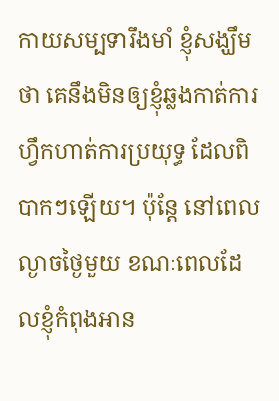កាយសម្បទារឹងមាំ ខ្ញុំសង្ឃឹមថា គេនឹងមិនឲ្យខ្ញុំឆ្លងកាត់ការហ្វឹកហាត់ការប្រយុទ្ធ ដែលពិបាកៗឡើយ។ ប៉ុន្តែ នៅពេលល្ងាចថ្ងៃមួយ ខណៈពេលដែលខ្ញុំកំពុងអាន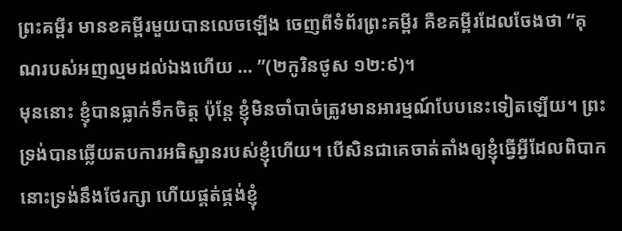ព្រះគម្ពីរ មានខគម្ពីរមួយបានលេចឡើង ចេញពីទំព័រព្រះគម្ពីរ គឺខគម្ពីរដែលចែងថា “គុណរបស់អញល្មមដល់ឯងហើយ … ”(២កូរិនថូស ១២:៩)។
មុននោះ ខ្ញុំបានធ្លាក់ទឹកចិត្ត ប៉ុន្តែ ខ្ញុំមិនចាំបាច់ត្រូវមានអារម្មណ៍បែបនេះទៀតឡើយ។ ព្រះទ្រង់បានឆ្លើយតបការអធិស្ឋានរបស់ខ្ញុំហើយ។ បើសិនជាគេចាត់តាំងឲ្យខ្ញុំធ្វើអ្វីដែលពិបាក នោះទ្រង់នឹងថែរក្សា ហើយផ្គត់ផ្គង់ខ្ញុំ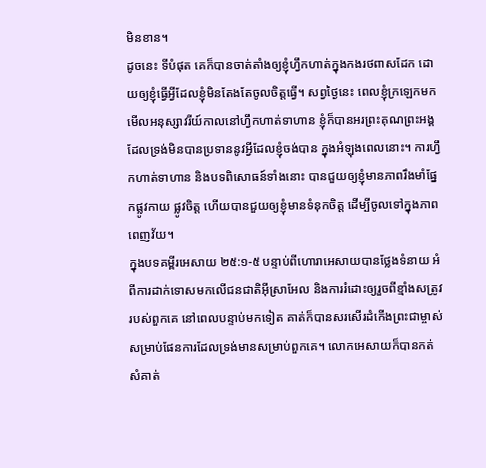មិនខាន។
ដូចនេះ ទីបំផុត គេក៏បានចាត់តាំងឲ្យខ្ញុំហ្វឹកហាត់ក្នុងកងរថពាសដែក ដោយឲ្យខ្ញុំធ្វើអ្វីដែលខ្ញុំមិនតែងតែចូលចិត្តធ្វើ។ សព្វថ្ងៃនេះ ពេលខ្ញុំក្រឡេកមកមើលអនុស្សាវរីយ៍កាលនៅហ្វឹកហាត់ទាហាន ខ្ញុំក៏បានអរព្រះគុណព្រះអង្គ ដែលទ្រង់មិនបានប្រទាននូវអ្វីដែលខ្ញុំចង់បាន ក្នុងអំឡុងពេលនោះ។ ការហ្វឹកហាត់ទាហាន និងបទពិសោធន៍ទាំងនោះ បានជួយឲ្យខ្ញុំមានភាពរឹងមាំផ្នែកផ្លូវកាយ ផ្លូវចិត្ត ហើយបានជួយឲ្យខ្ញុំមានទំនុកចិត្ត ដើម្បីចូលទៅក្នុងភាពពេញវ័យ។
ក្នុងបទគម្ពីរអេសាយ ២៥:១-៥ បន្ទាប់ពីហោរាអេសាយបានថ្លែងទំនាយ អំពីការដាក់ទោសមកលើជនជាតិអ៊ីស្រាអែល និងការរំដោះឲ្យរួចពីខ្មាំងសត្រូវរបស់ពួកគេ នៅពេលបន្ទាប់មកទៀត គាត់ក៏បានសរសើរដំកើងព្រះជាម្ចាស់ សម្រាប់ផែនការដែលទ្រង់មានសម្រាប់ពួកគេ។ លោកអេសាយក៏បានកត់សំគាត់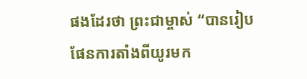ផងដែរថា ព្រះជាម្ចាស់ “បានរៀបផែនការតាំងពីយូរមក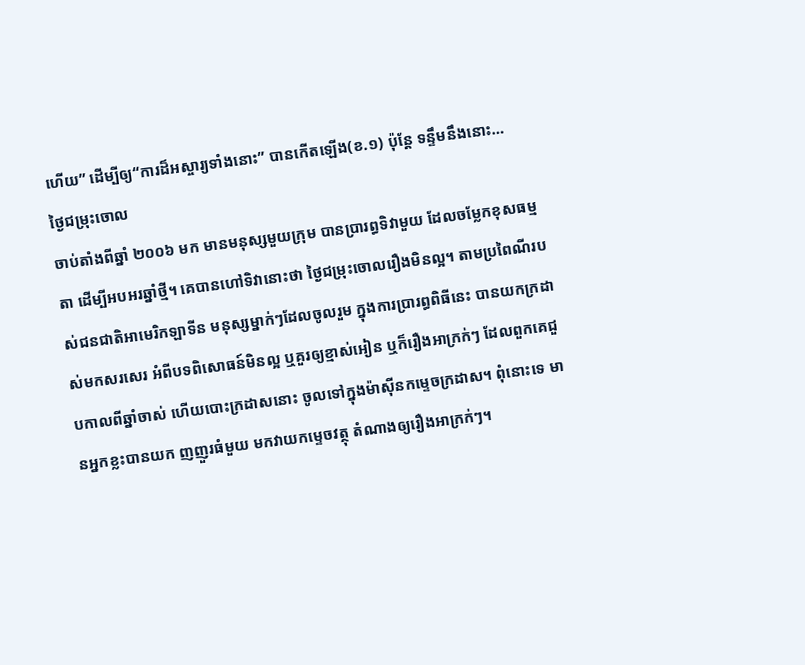ហើយ” ដើម្បីឲ្យ“ការដ៏អស្ចារ្យទាំងនោះ” បានកើតឡើង(ខ.១) ប៉ុន្តែ ទន្ទឹមនឹងនោះ…
ថ្ងៃជម្រុះចោល
ចាប់តាំងពីឆ្នាំ ២០០៦ មក មានមនុស្សមួយក្រុម បានប្រារព្ធទិវាមួយ ដែលចម្លែកខុសធម្មតា ដើម្បីអបអរឆ្នាំថ្មី។ គេបានហៅទិវានោះថា ថ្ងៃជម្រុះចោលរឿងមិនល្អ។ តាមប្រពៃណីរបស់ជនជាតិអាមេរិកឡាទីន មនុស្សម្នាក់ៗដែលចូលរួម ក្នុងការប្រារព្ធពិធីនេះ បានយកក្រដាស់មកសរសេរ អំពីបទពិសោធន៍មិនល្អ ឬគួរឲ្យខ្មាស់អៀន ឬក៏រឿងអាក្រក់ៗ ដែលពួកគេជួបកាលពីឆ្នាំចាស់ ហើយបោះក្រដាសនោះ ចូលទៅក្នុងម៉ាស៊ីនកម្ទេចក្រដាស។ ពុំនោះទេ មានអ្នកខ្លះបានយក ញញួរធំមួយ មកវាយកម្ទេចវត្ថុ តំណាងឲ្យរឿងអាក្រក់ៗ។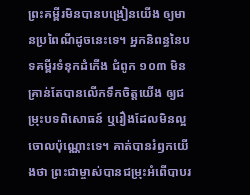ព្រះគម្ពីរមិនបានបង្រៀនយើង ឲ្យមានប្រពៃណីដូចនេះទេ។ អ្នកនិពន្ធនៃបទគម្ពីរទំនុកដំកើង ជំពូក ១០៣ មិនគ្រាន់តែបានលើកទឹកចិត្តយើង ឲ្យជម្រុះបទពិសោធន៍ ឬរឿងដែលមិនល្អចោលប៉ុណ្ណោះទេ។ គាត់បានរំឭកយើងថា ព្រះជាម្ចាស់បានជម្រុះអំពើបាបរ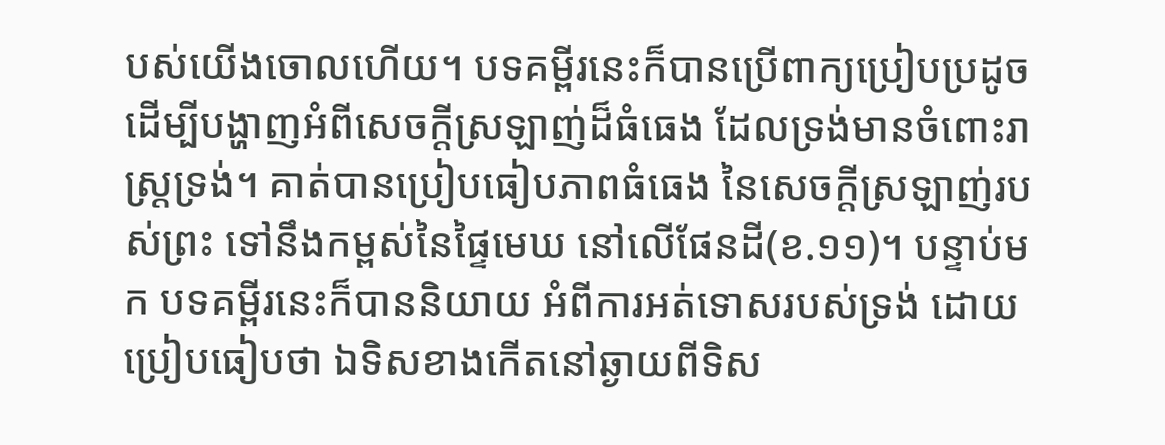បស់យើងចោលហើយ។ បទគម្ពីរនេះក៏បានប្រើពាក្យប្រៀបប្រដូច ដើម្បីបង្ហាញអំពីសេចក្តីស្រឡាញ់ដ៏ធំធេង ដែលទ្រង់មានចំពោះរាស្រ្តទ្រង់។ គាត់បានប្រៀបធៀបភាពធំធេង នៃសេចក្តីស្រឡាញ់របស់ព្រះ ទៅនឹងកម្ពស់នៃផ្ទៃមេឃ នៅលើផែនដី(ខ.១១)។ បន្ទាប់មក បទគម្ពីរនេះក៏បាននិយាយ អំពីការអត់ទោសរបស់ទ្រង់ ដោយប្រៀបធៀបថា ឯទិសខាងកើតនៅឆ្ងាយពីទិស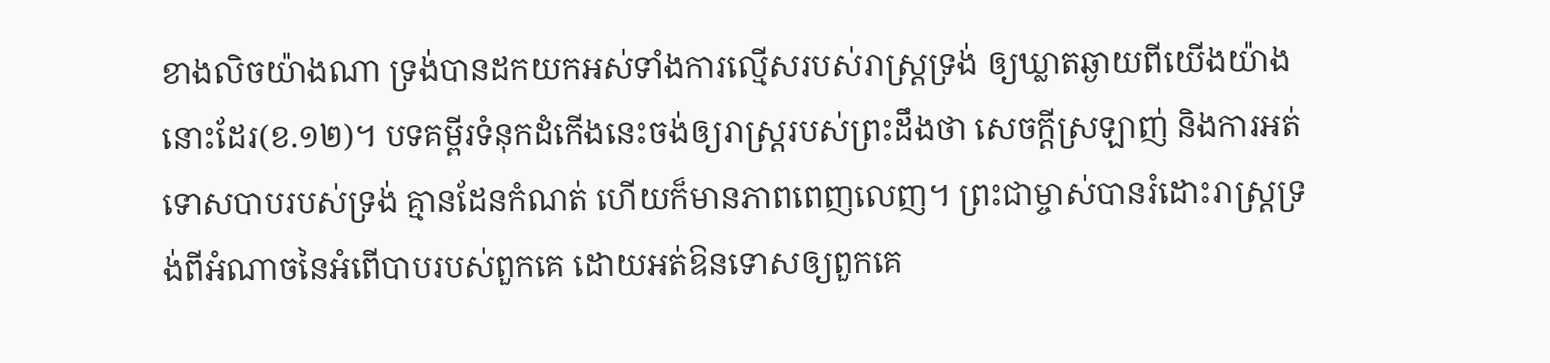ខាងលិចយ៉ាងណា ទ្រង់បានដកយកអស់ទាំងការល្មើសរបស់រាស្រ្តទ្រង់ ឲ្យឃ្លាតឆ្ងាយពីយើងយ៉ាងនោះដែរ(ខ.១២)។ បទគម្ពីរទំនុកដំកើងនេះចង់ឲ្យរាស្រ្តរបស់ព្រះដឹងថា សេចក្តីស្រឡាញ់ និងការអត់ទោសបាបរបស់ទ្រង់ គ្មានដែនកំណត់ ហើយក៏មានភាពពេញលេញ។ ព្រះជាម្ចាស់បានរំដោះរាស្ត្រទ្រង់ពីអំណាចនៃអំពើបាបរបស់ពួកគេ ដោយអត់ឱនទោសឲ្យពួកគេ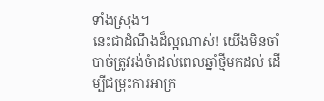ទាំងស្រុង។
នេះជាដំណឹងដ៏ល្អណាស់! យើងមិនចាំបាច់ត្រូវរង់ចំាដល់ពេលឆ្នាំថ្មីមកដល់ ដើម្បីជម្រុះការអាក្រ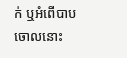ក់ ឬអំពើបាបចោលនោះ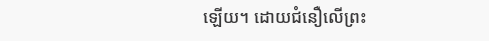ឡើយ។ ដោយជំនឿលើព្រះ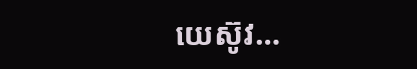យេស៊ូវ…